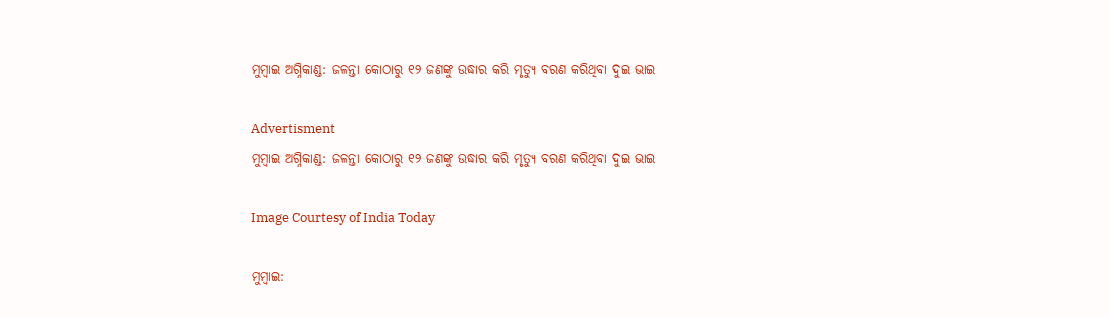ମୁମ୍ବାଇ ଅଗ୍ନିକାଣ୍ଡ: ଜଳନ୍ତା କୋଠାରୁ ୧୨ ଜଣଙ୍କୁ ଉଦ୍ଧାର କରି ମୃତ୍ୟୁ ବରଣ କରିଥିବା ଦୁଇ ଭାଇ

Advertisment
ମୁମ୍ବାଇ ଅଗ୍ନିକାଣ୍ଡ: ଜଳନ୍ତା କୋଠାରୁ ୧୨ ଜଣଙ୍କୁ ଉଦ୍ଧାର କରି ମୃତ୍ୟୁ ବରଣ କରିଥିବା ଦୁଇ ଭାଇ

Image Courtesy of India Today

ମୁମ୍ବାଇ: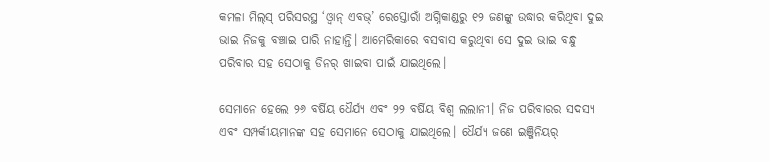କମଳା ମିଲ୍‌ସ୍‌ ପରିସରସ୍ଥ ‘ଓ୍ଵାନ୍‌ ଏବଭ୍‌’ ରେସ୍ତୋରାଁ ଅଗ୍ନିକାଣ୍ଡରୁ ୧୨ ଜଣଙ୍କୁ ଉଦ୍ଧାର କରିଥିବା ଦୁଇ ଭାଇ ନିଜକୁ ବଞ୍ଚାଇ ପାରି ନାହାନ୍ତି। ଆମେରିକାରେ ବସବାସ କରୁଥିବା ସେ ଦୁଇ ଭାଇ ବନ୍ଧୁ ପରିବାର ସହ ସେଠାକୁ ଡିନର୍‌ ଖାଇବା ପାଇଁ ଯାଇଥିଲେ।

ସେମାନେ ହେଲେ ୨୬ ବର୍ଷିୟ ଧୈର୍ଯ୍ୟ ଏବଂ ୨୨ ବର୍ଷିୟ ବିଶ୍ୱ ଲଲାନୀ। ନିଜ ପରିବାରର ସଦସ୍ୟ ଏବଂ ସମ୍ପର୍କୀୟମାନଙ୍କ ସହ ସେମାନେ ସେଠାକୁ ଯାଇଥିଲେ। ଧୈର୍ଯ୍ୟ ଜଣେ ଇଞ୍ଜିନିୟର୍‌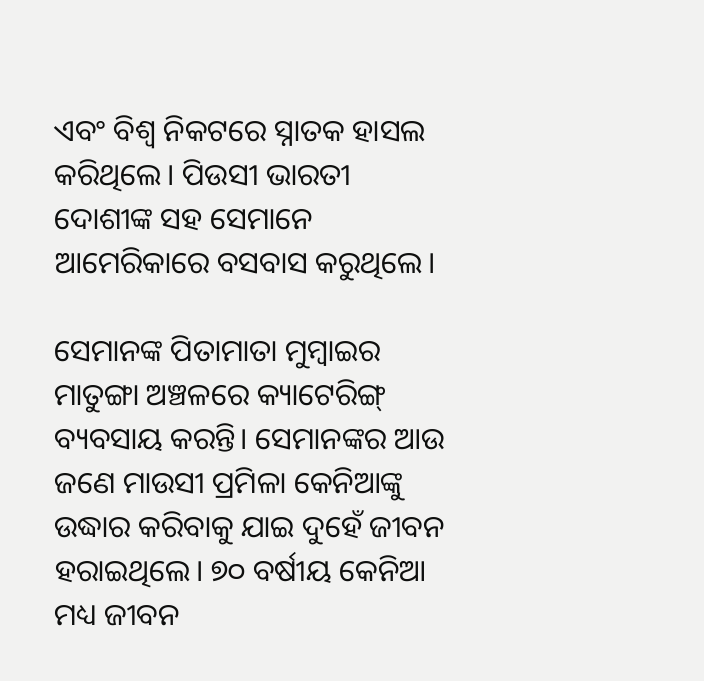ଏବଂ ବିଶ୍ୱ ନିକଟରେ ସ୍ନାତକ ହାସଲ କରିଥିଲେ। ପିଉସୀ ଭାରତୀ ଦୋଶୀଙ୍କ ସହ ସେମାନେ ଆମେରିକାରେ ବସବାସ କରୁଥିଲେ।

ସେମାନଙ୍କ ପିତାମାତା ମୁମ୍ବାଇର ମାତୁଙ୍ଗା ଅଞ୍ଚଳରେ କ୍ୟାଟେରିଙ୍ଗ୍‌ ବ୍ୟବସାୟ କରନ୍ତି। ସେମାନଙ୍କର ଆଉ ଜଣେ ମାଉସୀ ପ୍ରମିଳା କେନିଆଙ୍କୁ ଉଦ୍ଧାର କରିବାକୁ ଯାଇ ଦୁହେଁ ଜୀବନ ହରାଇଥିଲେ। ୭୦ ବର୍ଷୀୟ କେନିଆ ମଧ୍ୟ ଜୀବନ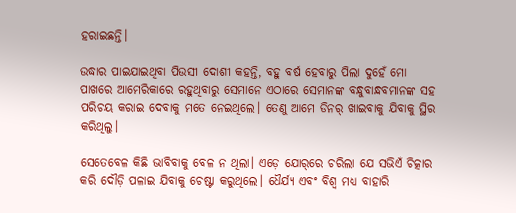ହରାଇଛନ୍ତି।

ଉଦ୍ଧାର ପାଇଯାଇଥିବା ପିଉସୀ ଦୋଶୀ କହନ୍ତି, ବହୁ ବର୍ଷ ହେବାରୁ ପିଲା ଦୁହେଁ ମୋ ପାଖରେ ଆମେରିକାରେ ରହୁଥିବାରୁ ସେମାନେ ଏଠାରେ ସେମାନଙ୍କ ବନ୍ଧୁବାନ୍ଧବମାନଙ୍କ ସହ ପରିଚୟ କରାଇ ଦେବାକୁ ମତେ ନେଇଥିଲେ। ତେଣୁ ଆମେ ଡିନର୍‌ ଖାଇବାକୁ ଯିବାକୁ ସ୍ଥିର କରିଥିଲୁ।

ସେତେବେଳ କିଛି ଭାବିବାକୁ ବେଳ ନ ଥିଲା। ଏଡ଼େ ଯୋର୍‌ରେ ଚରିଲା ଯେ ସଭିଏଁ ଚିତ୍କାର କରି ଦୌଡ଼ି ପଳାଇ ଯିବାକୁ ଚେଷ୍ଟା କରୁଥିଲେ। ଧୈର୍ଯ୍ୟ ଏବଂ ବିଶ୍ୱ ମଧ୍ୟ ବାହାରି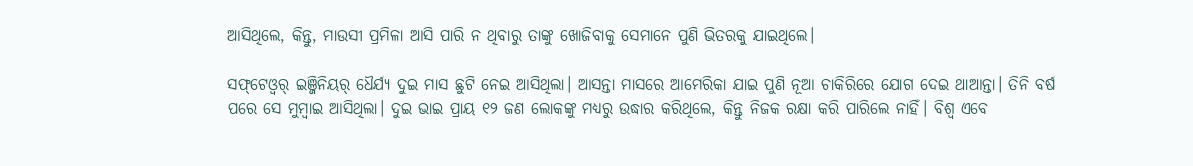ଆସିଥିଲେ, କିନ୍ତୁ, ମାଉସୀ ପ୍ରମିଳା ଆସି ପାରି ନ ଥିବାରୁ ତାଙ୍କୁ ଖୋଜିବାକୁ ସେମାନେ ପୁଣି ଭିତରକୁ ଯାଇଥିଲେ।

ସଫ୍‌ଟେଓ୍ଵର୍‌ ଇଞ୍ଜିନିୟର୍‌ ଧୈର୍ଯ୍ୟ ଦୁଇ ମାସ ଛୁଟି ନେଇ ଆସିଥିଲା। ଆସନ୍ତା ମାସରେ ଆମେରିକା ଯାଇ ପୁଣି ନୂଆ ଚାକିରିରେ ଯୋଗ ଦେଇ ଥାଆନ୍ତା। ତିନି ବର୍ଷ ପରେ ସେ ମୁମ୍ବାଇ ଆସିଥିଲା। ଦୁଇ ଭାଇ ପ୍ରାୟ ୧୨ ଜଣ ଲୋକଙ୍କୁ ମଧ୍ୟରୁ ଉଦ୍ଧାର କରିଥିଲେ, କିନ୍ତୁ ନିଜକ ରକ୍ଷା କରି ପାରିଲେ ନାହିଁ। ବିଶ୍ୱ ଏବେ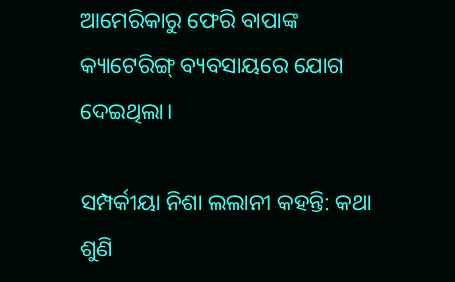ଆମେରିକାରୁ ଫେରି ବାପାଙ୍କ କ୍ୟାଟେରିଙ୍ଗ୍‌ ବ୍ୟବସାୟରେ ଯୋଗ ଦେଇଥିଲା।

ସମ୍ପର୍କୀୟା ନିଶା ଲଲାନୀ କହନ୍ତି: କଥା ଶୁଣି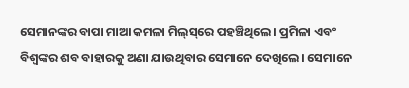ସେମାନଙ୍କର ବାପା ମାଆ କମଳା ମିଲ୍‌ସ୍‌ରେ ପହଞ୍ଚିଥିଲେ। ପ୍ରମିଳା ଏବଂ ବିଶ୍ୱଙ୍କର ଶବ ବାହାରକୁ ଅଣା ଯାଉଥିବାର ସେମାନେ ଦେଖିଲେ। ସେମାନେ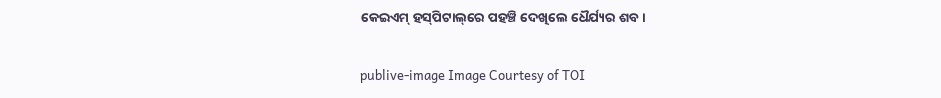କେଇଏମ୍‌ ହସ୍‌ପିଟାଲ୍‌ରେ ପହଞ୍ଚି ଦେଖିଲେ ଧୈର୍ଯ୍ୟର ଶବ।

publive-image Image Courtesy of TOI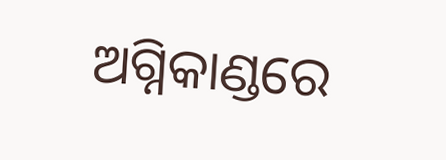ଅଗ୍ନିକାଣ୍ଡରେ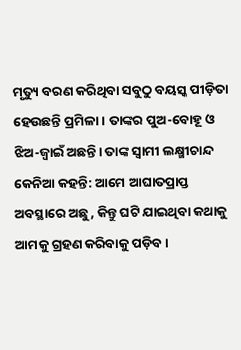ମୃତ୍ୟୁ ବରଣ କରିଥିବା ସବୁଠୁ ବୟସ୍କ ପୀଡ଼ିତା ହେଉଛନ୍ତି ପ୍ରମିଳା। ତାଙ୍କର ପୁଅ-ବୋହୂ ଓ ଝିଅ-ଜ୍ୱାଇଁ ଅଛନ୍ତି। ତାଙ୍କ ସ୍ୱାମୀ ଲକ୍ଷ୍ମୀଚାନ୍ଦ କେନିଆ କହନ୍ତି: ଆମେ ଆଘାତପ୍ରାପ୍ତ ଅବସ୍ଥାରେ ଅଛୁ, କିନ୍ତୁ ଘଟି ଯାଇଥିବା କଥାକୁ ଆମକୁ ଗ୍ରହଣ କରିବାକୁ ପଡ଼ିବ।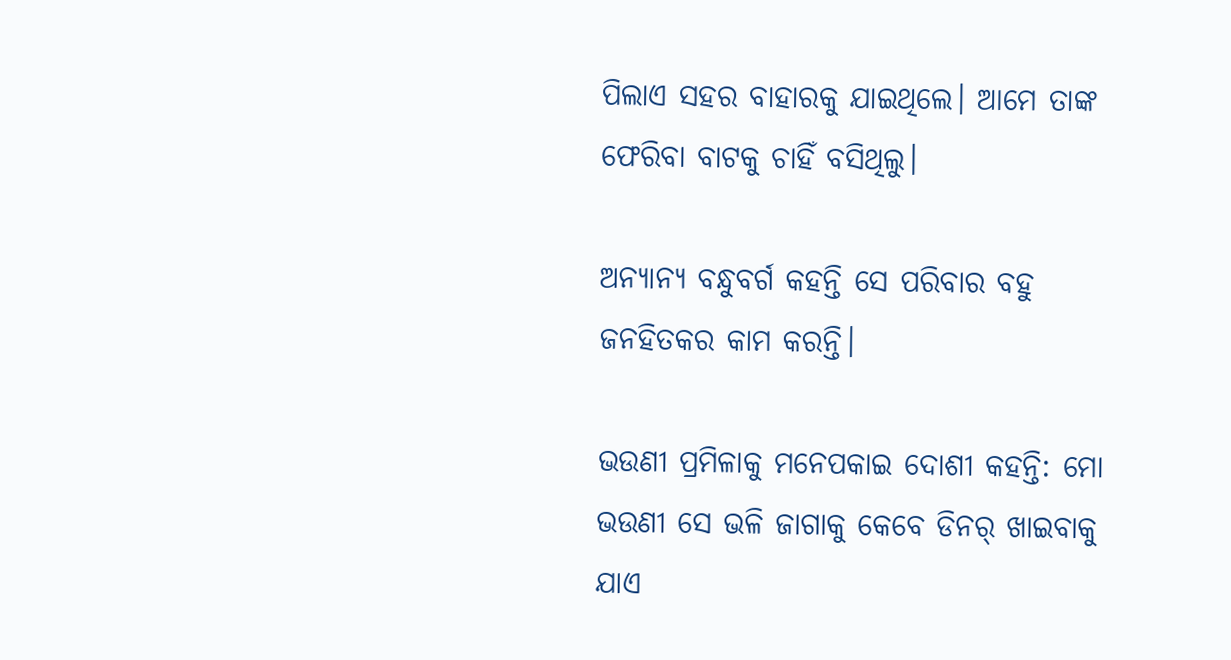ପିଲାଏ ସହର ବାହାରକୁ ଯାଇଥିଲେ। ଆମେ ତାଙ୍କ ଫେରିବା ବାଟକୁ ଚାହିଁ ବସିଥିଲୁ।

ଅନ୍ୟାନ୍ୟ ବନ୍ଧୁବର୍ଗ କହନ୍ତି ସେ ପରିବାର ବହୁ ଜନହିତକର କାମ କରନ୍ତି।

ଭଉଣୀ ପ୍ରମିଳାକୁ ମନେପକାଇ ଦୋଶୀ କହନ୍ତି: ମୋ ଭଉଣୀ ସେ ଭଳି ଜାଗାକୁ କେବେ ଡିନର୍‌ ଖାଇବାକୁ ଯାଏ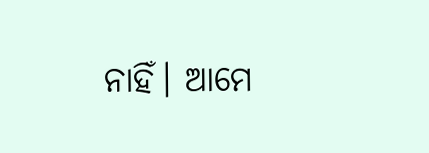ନାହିଁ। ଆମେ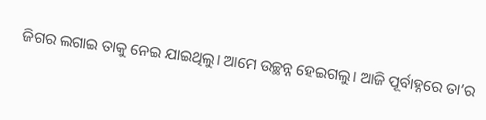ଜିଗର ଲଗାଇ ତାକୁ ନେଇ ଯାଇଥିଲୁ। ଆମେ ଉଚ୍ଛନ୍ନ ହେଇଗଲୁ। ଆଜି ପୂର୍ବାହ୍ନରେ ତା’ର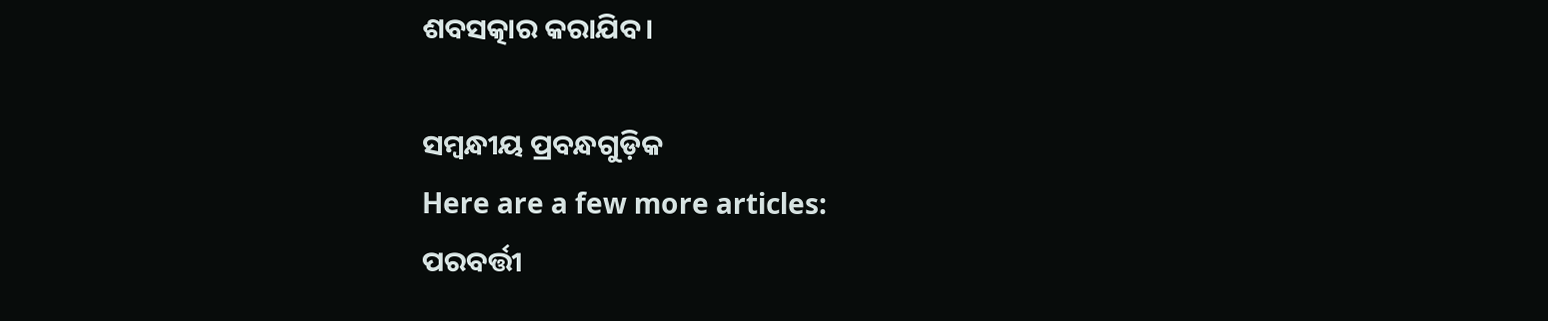ଶବସତ୍କାର କରାଯିବ।

ସମ୍ବନ୍ଧୀୟ ପ୍ରବନ୍ଧଗୁଡ଼ିକ
Here are a few more articles:
ପରବର୍ତ୍ତୀ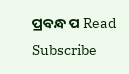ପ୍ରବନ୍ଧ ପ Read
Subscribe